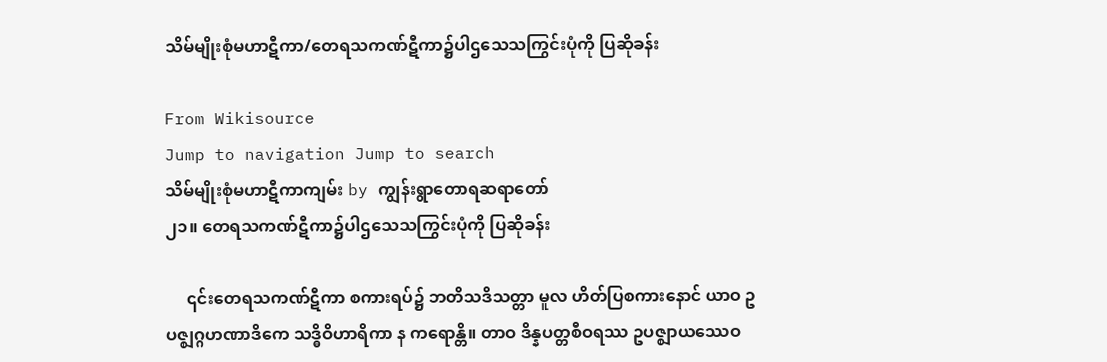သိမ်မျိုးစုံမဟာဋီကာ/တေရသကဏ်ဋီကာ၌ပါဌသေသကြွင်းပုံကို ပြဆိုခန်း

From Wikisource
Jump to navigation Jump to search
သိမ်မျိုးစုံမဟာဋီကာကျမ်း by ကျွန်းရွာတောရဆရာတော်
၂၁။ တေရသကဏ်ဋီကာ၌ပါဌသေသကြွင်းပုံကို ပြဆိုခန်း

     ၎င်းတေရသကဏ်ဋီကာ စကားရပ်၌ ဘတိသဒိသတ္တာ မူလ ဟိတ်ပြစကားနောင် ယာဝ ဥပဇ္ဈဂ္ဂဟဏာဒိကေ သဒ္ဓိဝိဟာရိကာ န ကရောန္တိ။ တာဝ ဒိန္နပတ္တစီဝရဿ ဥပဇ္ဈာယဿေဝ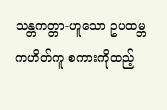သန္တကတ္တာ-ဟူသော ဥပထမ္ဘကဟိတ်ကူ စကားကိုထည့်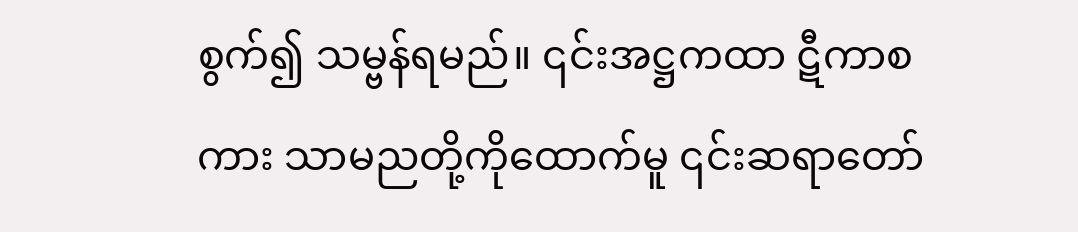စွက်၍ သမ္ဗန်ရမည်။ ၎င်းအဋ္ဌကထာ ဋီကာစကား သာမညတို့ကိုထောက်မူ ၎င်းဆရာတော်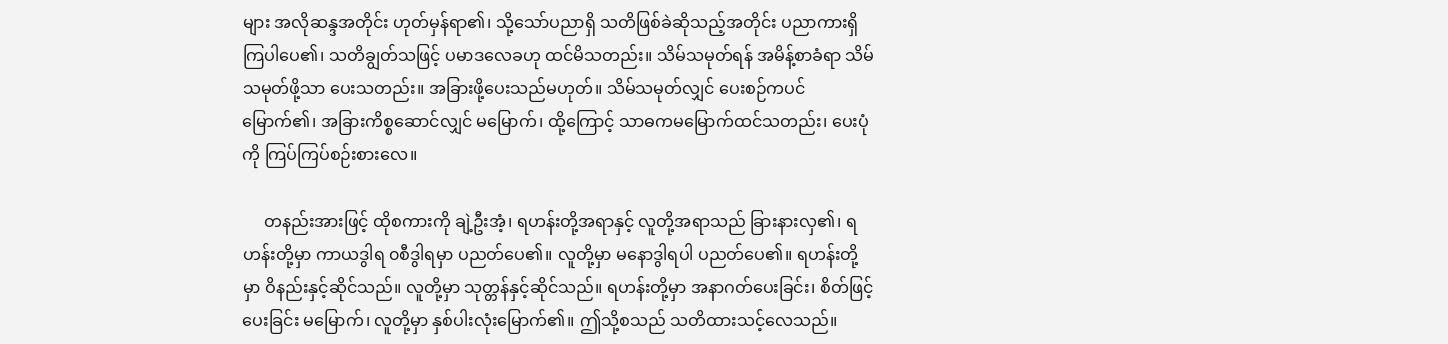များ အလိုဆန္ဒအတိုင်း ဟုတ်မှန်ရာ၏၊ သို့သော်ပညာရှိ သတိဖြစ်ခဲဆိုသည့်အတိုင်း ပညာကားရှိကြပါပေ၏၊ သတိချွတ်သဖြင့် ပမာဒလေခဟု ထင်မိသတည်း။ သိမ်သမုတ်ရန် အမိန့်စာခံရာ သိမ်သမုတ်ဖို့သာ ပေးသတည်း။ အခြားဖို့ပေးသည်မဟုတ်။ သိမ်သမုတ်လျှင် ပေးစဉ်ကပင် မြောက်၏၊ အခြားကိစ္စဆောင်လျှင် မမြောက်၊ ထို့ကြောင့် သာဓကမမြောက်ထင်သတည်း၊ ပေးပုံကို ကြပ်ကြပ်စဉ်းစားလေ။

     တနည်းအားဖြင့် ထိုစကားကို ချဲ့ဦးအံ့၊ ရဟန်းတို့အရာနှင့် လူတို့အရာသည် ခြားနားလှ၏၊ ရဟန်းတို့မှာ ကာယဒွါရ ၀စီဒွါရမှာ ပညတ်ပေ၏။ လူတို့မှာ မနောဒွါရပါ ပညတ်ပေ၏။ ရဟန်းတို့မှာ ဝိနည်းနှင့်ဆိုင်သည်။ လူတို့မှာ သုတ္တန်နှင့်ဆိုင်သည်။ ရဟန်းတို့မှာ အနာဂတ်ပေးခြင်း၊ စိတ်ဖြင့်ပေးခြင်း မမြောက်၊ လူတို့မှာ နှစ်ပါးလုံးမြောက်၏။ ဤသို့စသည် သတိထားသင့်လေသည်။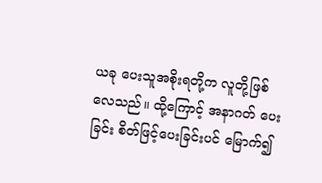ယခု ပေးသူအစိုးရတို့က လူတို့ဖြစ်လေသည်။ ထို့ကြောင့် အနာဂတ် ပေးခြင်း စိတ်ဖြင့်ပေးခြင်းပင် မြောက်၍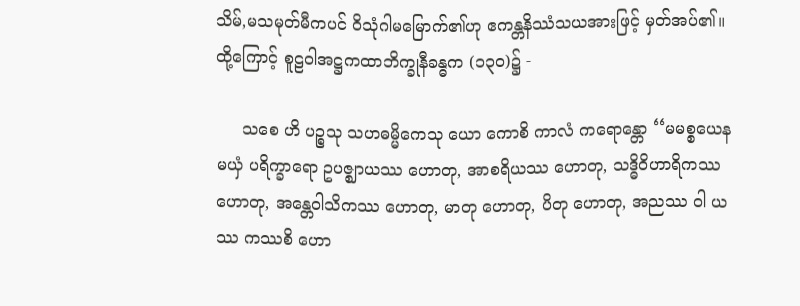သိမ်,မသမုတ်မီကပင် ဝိသုံဂါမမြောက်၏ဟု ဧကန္တနိဿံသယအားဖြင့် မှတ်အပ်၏။ ထို့ကြောင့် စူဠဝါအဋ္ဌကထာဘိက္ခုနီခန္ဓက (၁၃ဝ)၌ -

     သစေ ဟိ ပဉ္စသု သဟဓမ္မိကေသု ယော ကောစိ ကာလံ ကရောန္တော ‘‘မမစ္စယေန မယှံ ပရိက္ခာရော ဥပဇ္ဈာယဿ ဟောတု, အာစရိယဿ ဟောတု, သဒ္ဓိဝိဟာရိကဿ ဟောတု, အန္တေဝါသိကဿ ဟောတု, မာတု ဟောတု, ပိတု ဟောတု, အညဿ ဝါ ယဿ ကဿစိ ဟော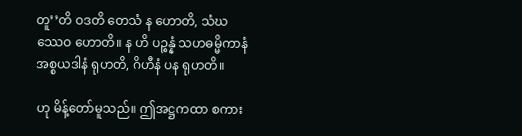တူ’’တိ ဝဒတိ တေသံ န ဟောတိ, သံဃဿေဝ ဟောတိ။ န ဟိ ပဉ္စန္နံ သဟဓမ္မိကာနံ အစ္စယဒါနံ ရုဟတိ, ဂိဟီနံ ပန ရုဟတိ။

ဟု မိန့်တော်မူသည်။ ဤအဋ္ဌကထာ စကား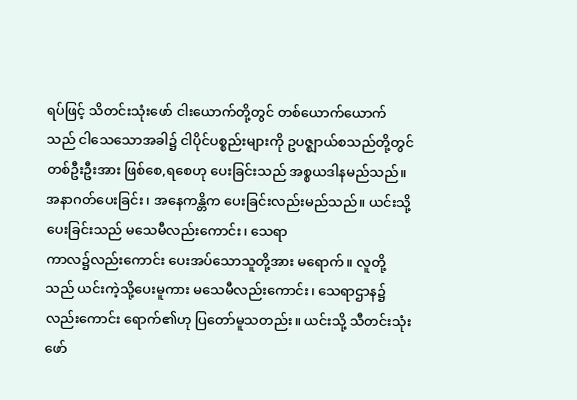ရပ်ဖြင့် သိတင်းသုံးဖော် ငါးယောက်တို့တွင် တစ်ယောက်ယောက်သည် ငါသေသောအခါ၌ ငါပိုင်ပစ္စည်းများကို ဥပဇ္ဈာယ်စသည်တို့တွင် တစ်ဦးဦးအား ဖြစ်စေ,ရစေဟု ပေးခြင်းသည် အစ္စယဒါနမည်သည်။ အနာဂတ်ပေးခြင်း၊ အနေကန္တိက ပေးခြင်းလည်းမည်သည်။ ယင်းသို့ပေးခြင်းသည် မသေမီလည်းကောင်း၊ သေရာ
ကာလ၌လည်းကောင်း ပေးအပ်သောသူတို့အား မရောက်။ လူတို့သည် ယင်းကဲ့သို့ပေးမူကား မသေမီလည်းကောင်း၊ သေရာဌာန၌လည်းကောင်း ရောက်၏ဟု ပြတော်မူသတည်း။ ယင်းသို့ သီတင်းသုံးဖော်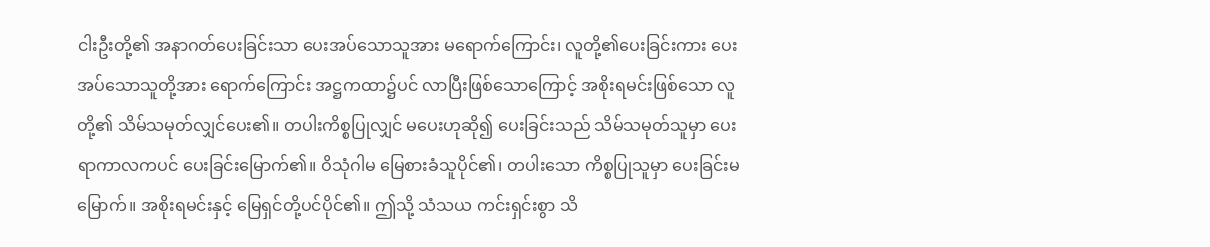ငါးဦးတို့၏ အနာဂတ်ပေးခြင်းသာ ပေးအပ်သောသူအား မရောက်ကြောင်း၊ လူတို့၏ပေးခြင်းကား ပေးအပ်သောသူတို့အား ရောက်ကြောင်း အဋ္ဌကထာ၌ပင် လာပြီးဖြစ်သောကြောင့် အစိုးရမင်းဖြစ်သော လူတို့၏ သိမ်သမုတ်လျှင်ပေး၏။ တပါးကိစ္စပြုလျှင် မပေးဟုဆို၍ ပေးခြင်းသည် သိမ်သမုတ်သူမှာ ပေးရာကာလကပင် ပေးခြင်းမြောက်၏။ ဝိသုံဂါမ မြေစားခံသူပိုင်၏၊ တပါးသော ကိစ္စပြုသူမှာ ပေးခြင်းမမြောက်။ အစိုးရမင်းနှင့် မြေရှင်တို့ပင်ပိုင်၏။ ဤသို့ သံသယ ကင်းရှင်းစွာ သိ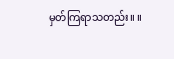မှတ်ကြရာသတည်း။ ။